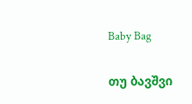Baby Bag

თუ ბავშვი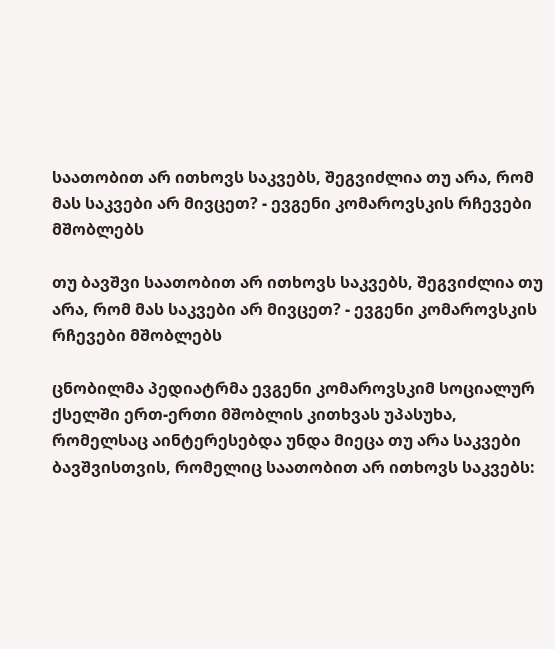საათობით არ ითხოვს საკვებს, შეგვიძლია თუ არა, რომ მას საკვები არ მივცეთ? - ევგენი კომაროვსკის რჩევები მშობლებს

თუ ბავშვი საათობით არ ითხოვს საკვებს, შეგვიძლია თუ არა, რომ მას საკვები არ მივცეთ? - ევგენი კომაროვსკის რჩევები მშობლებს

ცნობილმა პედიატრმა ევგენი კომაროვსკიმ სოციალურ ქსელში ერთ-ერთი მშობლის კითხვას უპასუხა, რომელსაც აინტერესებდა უნდა მიეცა თუ არა საკვები ბავშვისთვის, რომელიც საათობით არ ითხოვს საკვებს: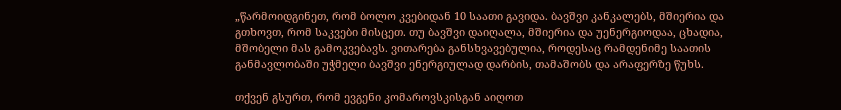„წარმოიდგინეთ, რომ ბოლო კვებიდან 10 საათი გავიდა. ბავშვი კანკალებს, მშიერია და გთხოვთ, რომ საკვები მისცეთ. თუ ბავშვი დაიღალა, მშიერია და უენერგიოდაა, ცხადია, მშობელი მას გამოკვებავს. ვითარება განსხვავებულია, როდესაც რამდენიმე საათის განმავლობაში უჭმელი ბავშვი ენერგიულად დარბის, თამაშობს და არაფერზე წუხს.

თქვენ გსურთ, რომ ევგენი კომაროვსკისგან აიღოთ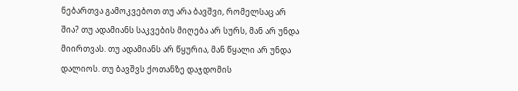ნებართვა გამოკვებოთ თუ არა ბავშვი, რომელსაც არ შია? თუ ადამიანს საკვების მიღება არ სურს, მან არ უნდა მიირთვას. თუ ადამიანს არ წყურია, მან წყალი არ უნდა დალიოს. თუ ბავშვს ქოთანზე დაჯდომის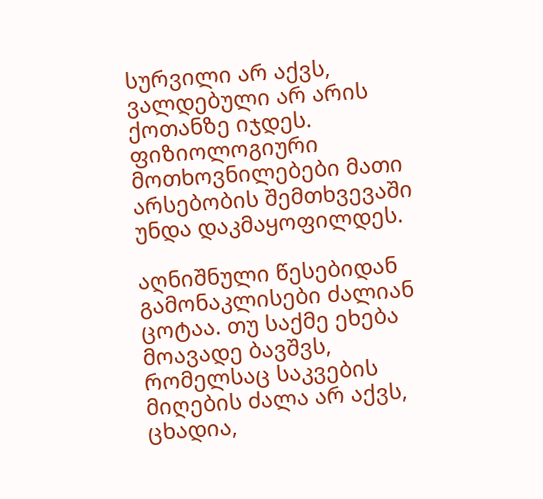სურვილი არ აქვს, ვალდებული არ არის ქოთანზე იჯდეს. ფიზიოლოგიური მოთხოვნილებები მათი არსებობის შემთხვევაში უნდა დაკმაყოფილდეს.

აღნიშნული წესებიდან გამონაკლისები ძალიან ცოტაა. თუ საქმე ეხება მოავადე ბავშვს, რომელსაც საკვების მიღების ძალა არ აქვს, ცხადია,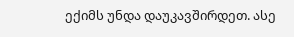ექიმს უნდა დაუკავშირდეთ. ასე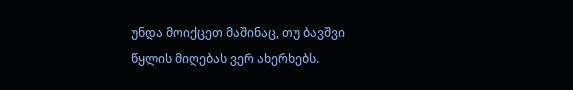უნდა მოიქცეთ მაშინაც, თუ ბავშვი წყლის მიღებას ვერ ახერხებს.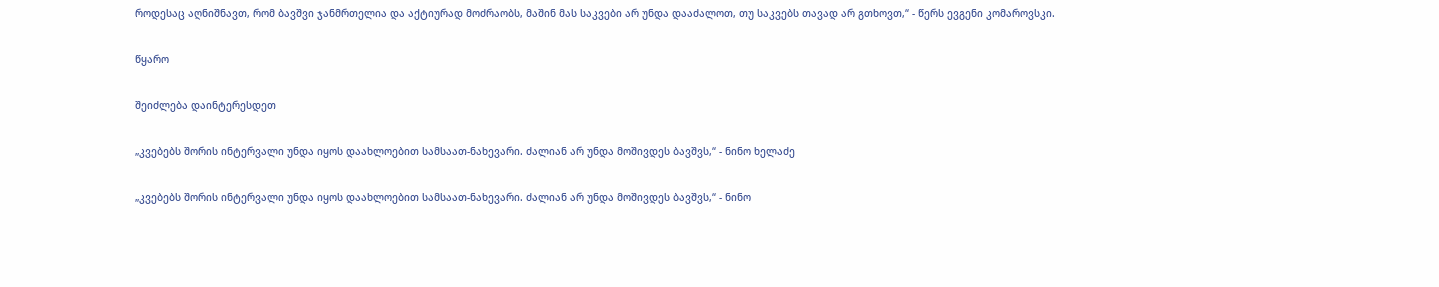როდესაც აღნიშნავთ, რომ ბავშვი ჯანმრთელია და აქტიურად მოძრაობს, მაშინ მას საკვები არ უნდა დააძალოთ, თუ საკვებს თავად არ გთხოვთ,“ - წერს ევგენი კომაროვსკი.

წყარო

შეიძლება დაინტერესდეთ

„კვებებს შორის ინტერვალი უნდა იყოს დაახლოებით სამსაათ-ნახევარი. ძალიან არ უნდა მოშივდეს ბავშვს,“ - ნინო ხელაძე

„კვებებს შორის ინტერვალი უნდა იყოს დაახლოებით სამსაათ-ნახევარი. ძალიან არ უნდა მოშივდეს ბავშვს,“ - ნინო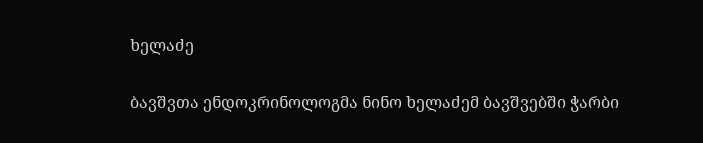ხელაძე

ბავშვთა ენდოკრინოლოგმა ნინო ხელაძემ ბავშვებში ჭარბი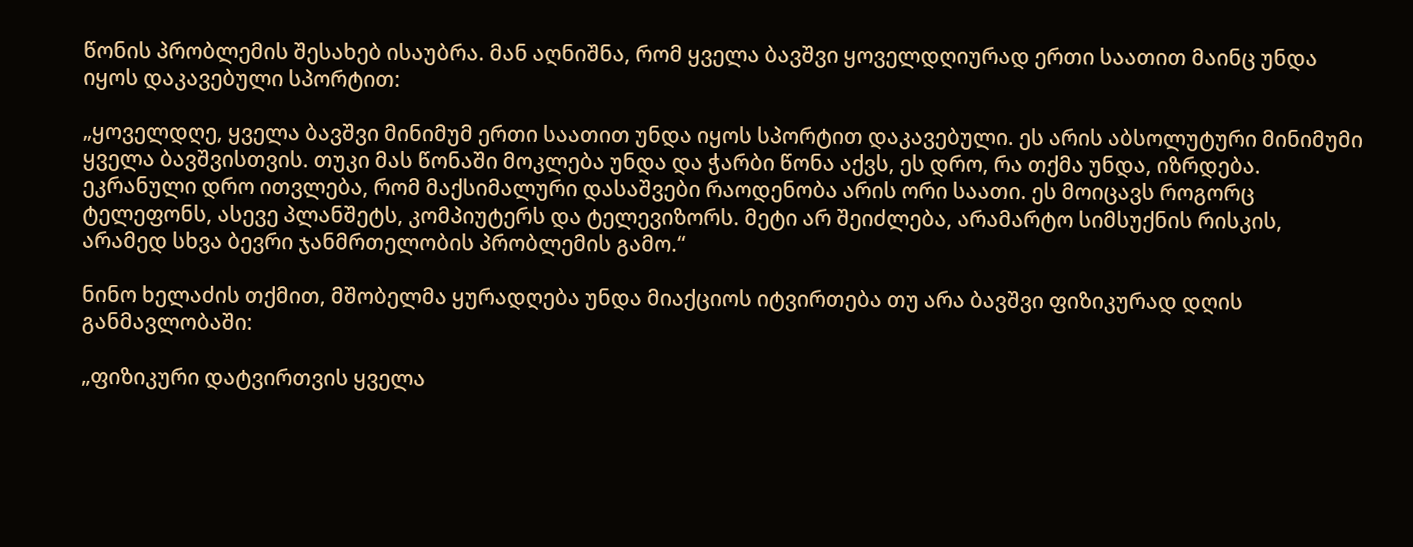წონის პრობლემის შესახებ ისაუბრა. მან აღნიშნა, რომ ყველა ბავშვი ყოველდღიურად ერთი საათით მაინც უნდა იყოს დაკავებული სპორტით:

„ყოველდღე, ყველა ბავშვი მინიმუმ ერთი საათით უნდა იყოს სპორტით დაკავებული. ეს არის აბსოლუტური მინიმუმი ყველა ბავშვისთვის. თუკი მას წონაში მოკლება უნდა და ჭარბი წონა აქვს, ეს დრო, რა თქმა უნდა, იზრდება. ეკრანული დრო ითვლება, რომ მაქსიმალური დასაშვები რაოდენობა არის ორი საათი. ეს მოიცავს როგორც ტელეფონს, ასევე პლანშეტს, კომპიუტერს და ტელევიზორს. მეტი არ შეიძლება, არამარტო სიმსუქნის რისკის, არამედ სხვა ბევრი ჯანმრთელობის პრობლემის გამო.“

ნინო ხელაძის თქმით, მშობელმა ყურადღება უნდა მიაქციოს იტვირთება თუ არა ბავშვი ფიზიკურად დღის განმავლობაში:

„ფიზიკური დატვირთვის ყველა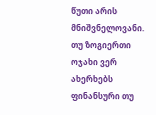წუთი არის მნიშვნელოვანი. თუ ზოგიერთი ოჯახი ვერ ახერხებს ფინანსური თუ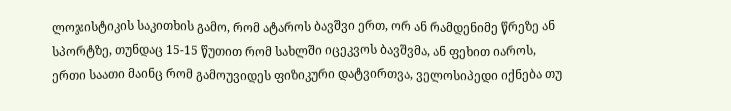ლოჯისტიკის საკითხის გამო, რომ ატაროს ბავშვი ერთ, ორ ან რამდენიმე წრეზე ან სპორტზე, თუნდაც 15-15 წუთით რომ სახლში იცეკვოს ბავშვმა, ან ფეხით იაროს, ერთი საათი მაინც რომ გამოუვიდეს ფიზიკური დატვირთვა, ველოსიპედი იქნება თუ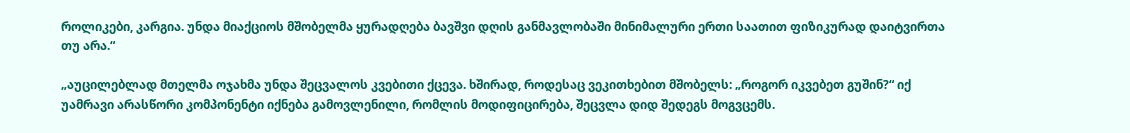როლიკები, კარგია. უნდა მიაქციოს მშობელმა ყურადღება ბავშვი დღის განმავლობაში მინიმალური ერთი საათით ფიზიკურად დაიტვირთა თუ არა.“

„აუცილებლად მთელმა ოჯახმა უნდა შეცვალოს კვებითი ქცევა. ხშირად, როდესაც ვეკითხებით მშობელს: „როგორ იკვებეთ გუშინ?“ იქ უამრავი არასწორი კომპონენტი იქნება გამოვლენილი, რომლის მოდიფიცირება, შეცვლა დიდ შედეგს მოგვცემს.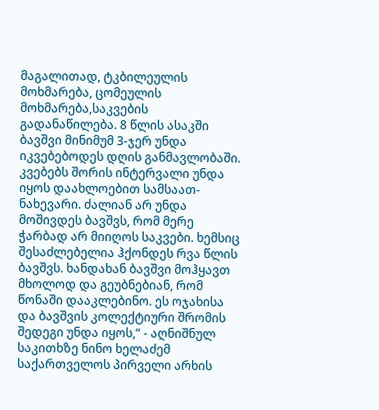მაგალითად, ტკბილეულის მოხმარება, ცომეულის მოხმარება,საკვების გადანაწილება. 8 წლის ასაკში ბავშვი მინიმუმ 3-ჯერ უნდა იკვებებოდეს დღის განმავლობაში. კვებებს შორის ინტერვალი უნდა იყოს დაახლოებით სამსაათ-ნახევარი. ძალიან არ უნდა მოშივდეს ბავშვს, რომ მერე ჭარბად არ მიიღოს საკვები. ხემსიც შესაძლებელია ჰქონდეს რვა წლის ბავშვს. ხანდახან ბავშვი მოჰყავთ მხოლოდ და გეუბნებიან, რომ წონაში დააკლებინო. ეს ოჯახისა და ბავშვის კოლექტიური შრომის შედეგი უნდა იყოს,“ - აღნიშნულ საკითხზე ნინო ხელაძემ საქართველოს პირველი არხის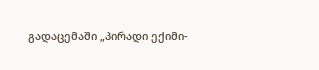გადაცემაში „პირადი ექიმი-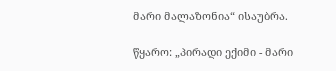მარი მალაზონია“ ისაუბრა.

წყარო: „პირადი ექიმი - მარი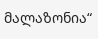მალაზონია“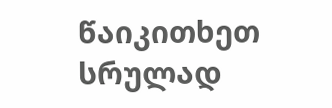წაიკითხეთ სრულად